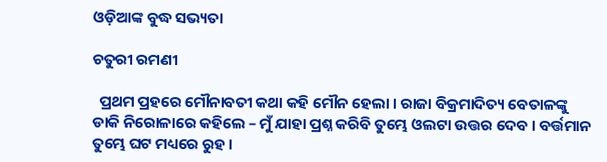ଓଡ଼ିଆଙ୍କ ବୁଦ୍ଧ ସଭ୍ୟତା

ଚତୁରୀ ରମଣୀ

  ପ୍ରଥମ ପ୍ରହରେ ମୌନାବତୀ କଥା କହି ମୌନ ହେଲା । ରାଜା ବିକ୍ରମାଦିତ୍ୟ ବେତାଳଙ୍କୁ ଡାକି ନିରୋଳାରେ କହିଲେ – ମୁଁ ଯାହା ପ୍ରଶ୍ନ କରିବି ତୁମ୍ଭେ ଓଲଟା ଉତ୍ତର ଦେବ । ବର୍ତ୍ତମାନ ତୁମ୍ଭେ ଘଟ ମଧ୍ୟରେ ରୁହ ।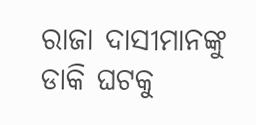ରାଜା ଦାସୀମାନଙ୍କୁ ଡାକି ଘଟକୁ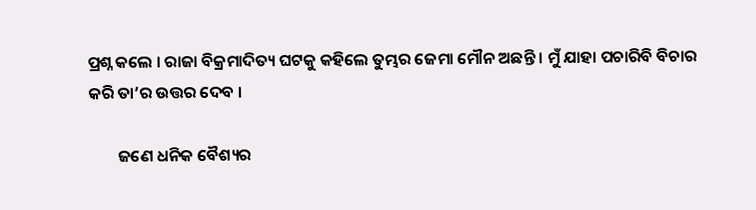ପ୍ରଶ୍ନ କଲେ । ରାଜା ବିକ୍ରମାଦିତ୍ୟ ଘଟକୁ କହିଲେ ତୁମ୍ଭର ଜେମା ମୌନ ଅଛନ୍ତି । ମୁଁ ଯାହା ପଚାରିବି ବିଚାର କରି ତା’ର ଉତ୍ତର ଦେବ ।

        ଜଣେ ଧନିକ ବୈଶ୍ୟର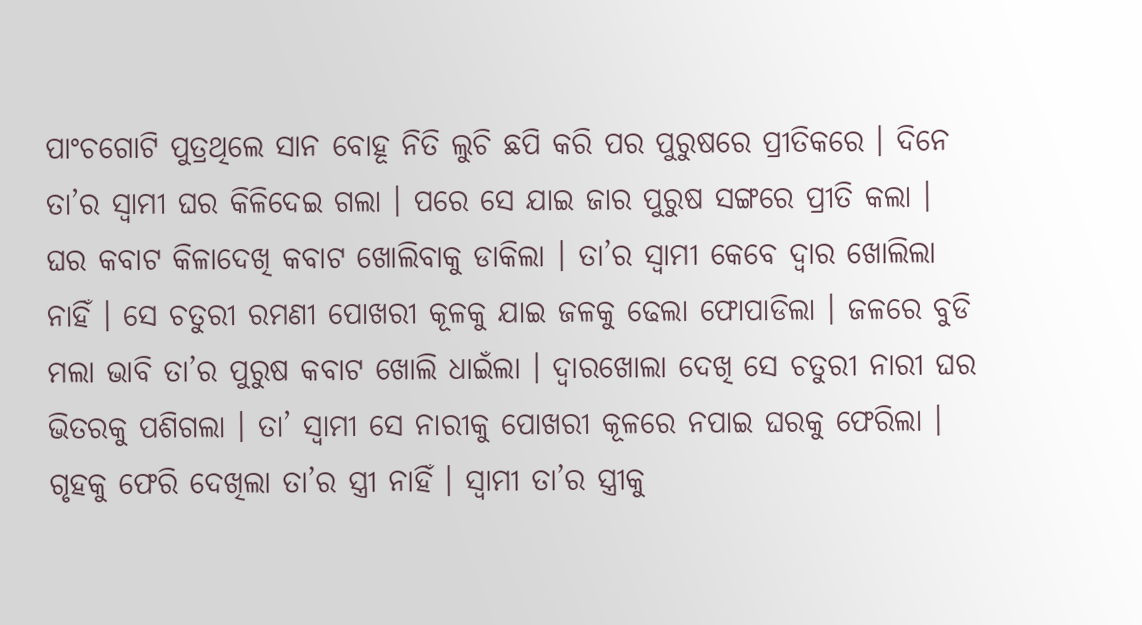ପାଂଚଗୋଟି ପୁତ୍ରଥିଲେ ସାନ ବୋହୂ ନିତି ଲୁଚି ଛପି କରି ପର ପୁରୁଷରେ ପ୍ରୀତିକରେ । ଦିନେ ତା’ର ସ୍ୱାମୀ ଘର କିଳିଦେଇ ଗଲା । ପରେ ସେ ଯାଇ ଜାର ପୁରୁଷ ସଙ୍ଗରେ ପ୍ରୀତି କଲା । ଘର କବାଟ କିଳାଦେଖି କବାଟ ଖୋଲିବାକୁ ଡାକିଲା । ତା’ର ସ୍ୱାମୀ କେବେ ଦ୍ୱାର ଖୋଲିଲା ନାହିଁ । ସେ ଚତୁରୀ ରମଣୀ ପୋଖରୀ କୂଳକୁ ଯାଇ ଜଳକୁ ଢେଲା ଫୋପାଡିଲା । ଜଳରେ ବୁଡି ମଲା ଭାବି ତା’ର ପୁରୁଷ କବାଟ ଖୋଲି ଧାଇଁଲା । ଦ୍ୱାରଖୋଲା ଦେଖି ସେ ଚତୁରୀ ନାରୀ ଘର ଭିତରକୁ ପଶିଗଲା । ତା’ ସ୍ୱାମୀ ସେ ନାରୀକୁ ପୋଖରୀ କୂଳରେ ନପାଇ ଘରକୁ ଫେରିଲା । ଗୃହକୁ ଫେରି ଦେଖିଲା ତା’ର ସ୍ତ୍ରୀ ନାହିଁ । ସ୍ୱାମୀ ତା’ର ସ୍ତ୍ରୀକୁ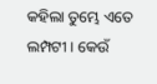କହିଲା ତୁମ୍ଭେ ଏତେ ଲମ୍ପଟୀ । କେଉଁ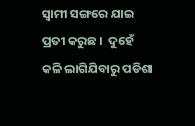ସ୍ୱାମୀ ସଙ୍ଗରେ ଯାଇ ପ୍ରତୀ କରୁଛ ।  ଦୁହେଁ କଳି ଲାଗିଯିବାରୁ ପଡିଶା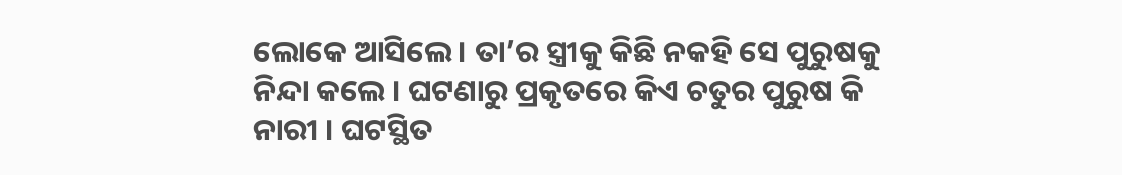ଲୋକେ ଆସିଲେ । ତା’ର ସ୍ତ୍ରୀକୁ କିଛି ନକହି ସେ ପୁରୁଷକୁ ନିନ୍ଦା କଲେ । ଘଟଣାରୁ ପ୍ରକୃତରେ କିଏ ଚତୁର ପୁରୁଷ କି ନାରୀ । ଘଟସ୍ଥିତ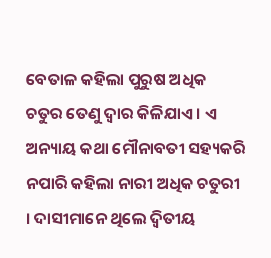ବେତାଳ କହିଲା ପୁରୁଷ ଅଧିକ ଚତୁର ତେଣୁ ଦ୍ୱାର କିଳିଯାଏ । ଏ ଅନ୍ୟାୟ କଥା ମୌନାବତୀ ସହ୍ୟକରି ନପାରି କହିଲା ନାରୀ ଅଧିକ ଚତୁରୀ । ଦାସୀମାନେ ଥିଲେ ଦ୍ୱିତୀୟ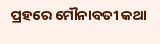ପ୍ରହରେ ମୌନାବତୀ କଥା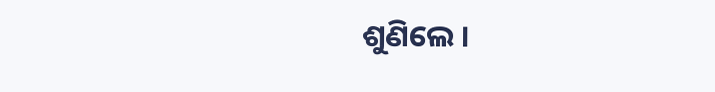ଶୁଣିଲେ ।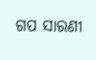ଗପ ସାରଣୀ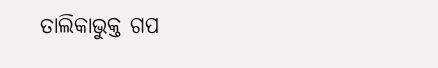ତାଲିକାଭୁକ୍ତ ଗପ